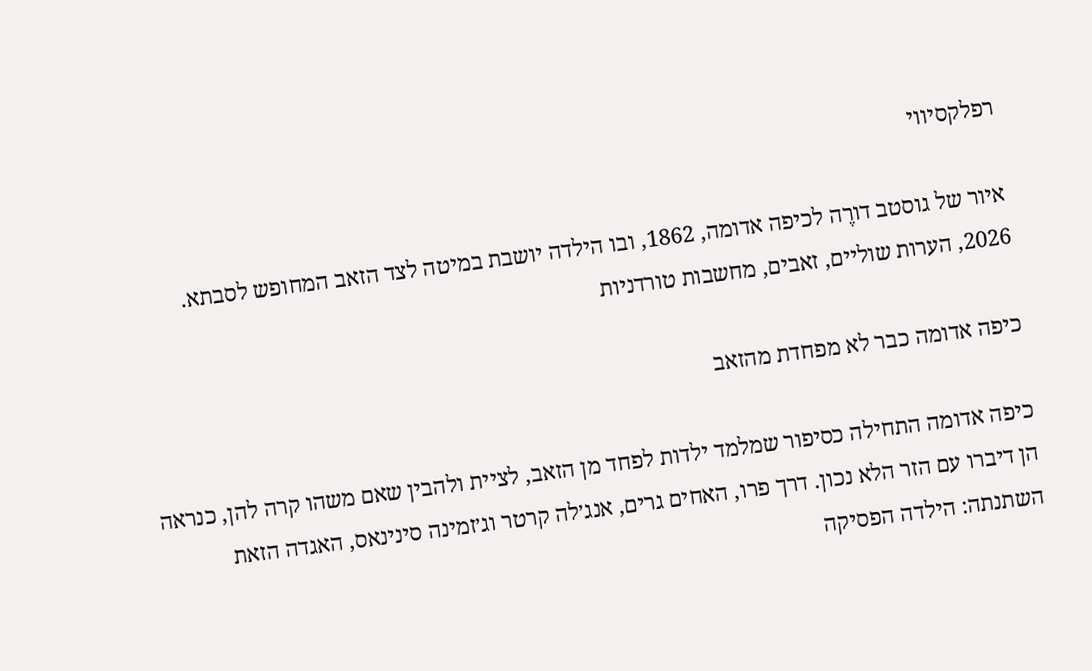רפלקסיווי

איור של גוסטב דורֶה לכיפה אדומה, 1862, ובו הילדה יושבת במיטה לצד הזאב המחופש לסבתא.
2026, הערות שוליים, זאבים, מחשבות טורדניות

כיפה אדומה כבר לא מפחדת מהזאב

כיפה אדומה התחילה כסיפור שמלמד ילדות לפחד מן הזאב, לציית ולהבין שאם משהו קרה להן, כנראה הן דיברו עם הזר הלא נכון. דרך פרו, האחים גרים, אנג׳לה קרטר וג׳זמינה סינינאס, האגדה הזאת השתנתה: הילדה הפסיקה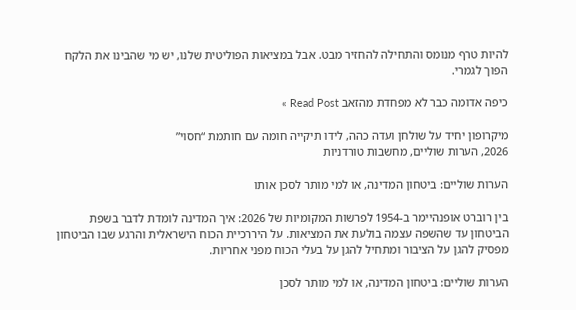להיות טרף מנומס והתחילה להחזיר מבט. אבל במציאות הפוליטית שלנו, יש מי שהבינו את הלקח הפוך לגמרי.

כיפה אדומה כבר לא מפחדת מהזאב Read Post »

מיקרופון יחיד על שולחן ועדה כהה, לידו תיקייה חומה עם חותמת “חסוי”
2026, הערות שוליים, מחשבות טורדניות

הערות שוליים: ביטחון המדינה, או למי מותר לסכן אותו

בין רוברט אופנהיימר ב-1954 לפרשות המקומיות של 2026: איך המדינה לומדת לדבר בשפת הביטחון עד שהשפה עצמה בולעת את המציאות. על היררכיית הכוח הישראלית והרגע שבו הביטחון מפסיק להגן על הציבור ומתחיל להגן על בעלי הכוח מפני אחריות.

הערות שוליים: ביטחון המדינה, או למי מותר לסכן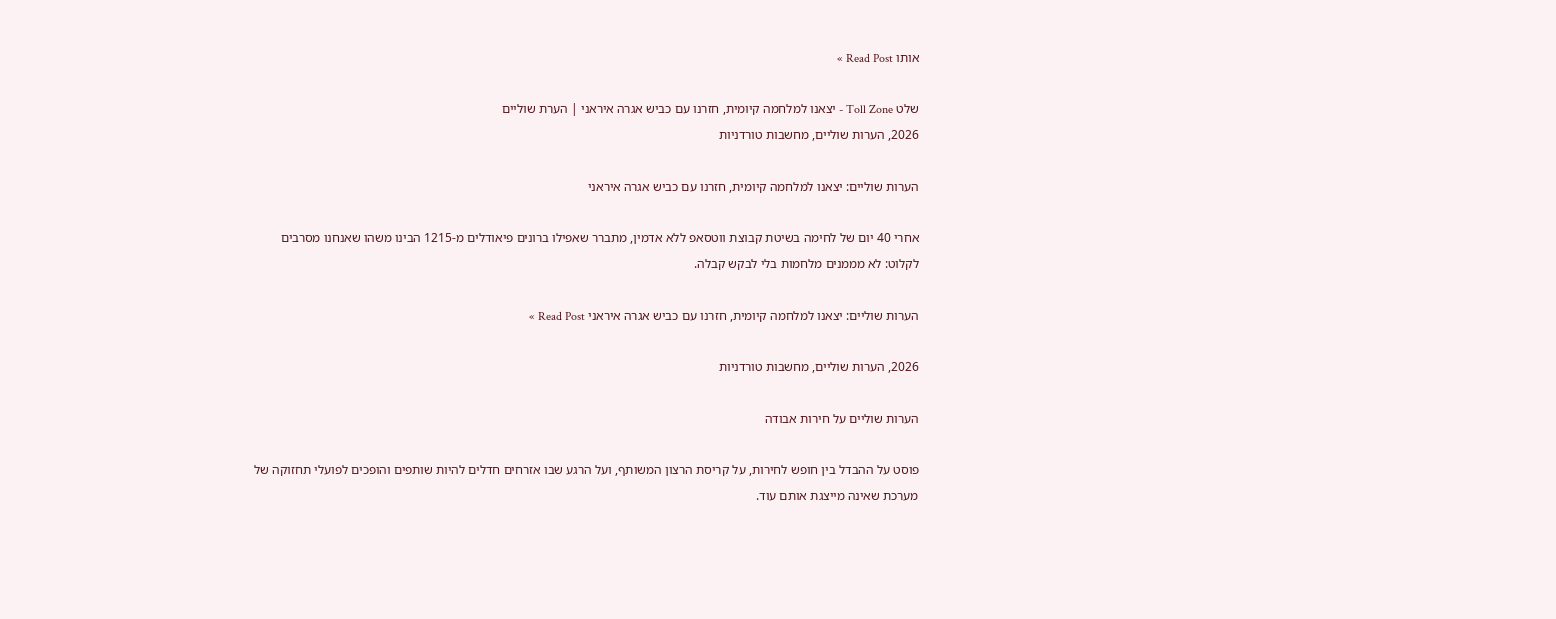אותו Read Post »

שלט Toll Zone - יצאנו למלחמה קיומית, חזרנו עם כביש אגרה איראני | הערת שוליים
2026, הערות שוליים, מחשבות טורדניות

הערות שוליים: יצאנו למלחמה קיומית, חזרנו עם כביש אגרה איראני

אחרי 40 יום של לחימה בשיטת קבוצת ווטסאפ ללא אדמין, מתברר שאפילו ברונים פיאודלים מ-1215 הבינו משהו שאנחנו מסרבים לקלוט: לא מממנים מלחמות בלי לבקש קבלה.

הערות שוליים: יצאנו למלחמה קיומית, חזרנו עם כביש אגרה איראני Read Post »

2026, הערות שוליים, מחשבות טורדניות

הערות שוליים על חירות אבודה

פוסט על ההבדל בין חופש לחירות, על קריסת הרצון המשותף, ועל הרגע שבו אזרחים חדלים להיות שותפים והופכים לפועלי תחזוקה של מערכת שאינה מייצגת אותם עוד.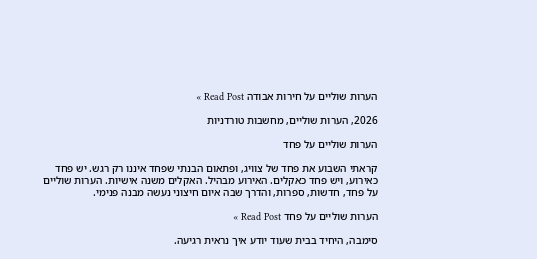הערות שוליים על חירות אבודה Read Post »

2026, הערות שוליים, מחשבות טורדניות

הערות שוליים על פחד

קראתי השבוע את פחד של צוויג, ופתאום הבנתי שפחד איננו רק רגש. יש פחד כאירוע, ויש פחד כאקלים. האירוע מבהיל. האקלים משנה אישיות. הערות שוליים על פחד, חדשות, ספרות, והדרך שבה איום חיצוני נעשה מבנה פנימי.

הערות שוליים על פחד Read Post »

סימבה, היחיד בבית שעוד יודע איך נראית רגיעה.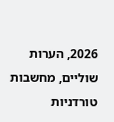2026, הערות שוליים, מחשבות טורדניות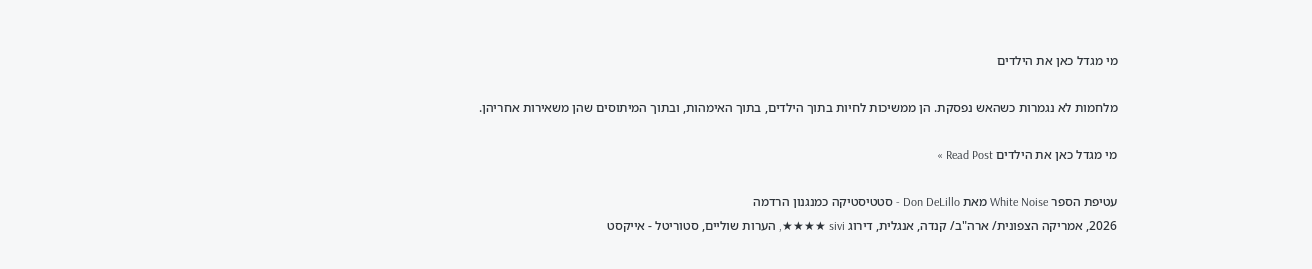מי מגדל כאן את הילדים

מלחמות לא נגמרות כשהאש נפסקת. הן ממשיכות לחיות בתוך הילדים, בתוך האימהות, ובתוך המיתוסים שהן משאירות אחריהן.

מי מגדל כאן את הילדים Read Post »

עטיפת הספר White Noise מאת Don DeLillo - סטטיסטיקה כמנגנון הרדמה
2026, אמריקה הצפונית/ ארה"ב/ קנדה, אנגלית, דירוג sivi ★★★★, הערות שוליים, סטוריטל - אייקסט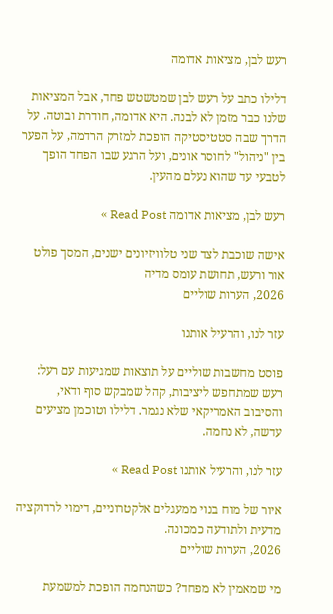רעש לבן, מציאות אדומה

דלילו כתב על רעש לבן שמטשטש פחד, אבל המציאות שלנו כבר מזמן לא לבנה. היא אדומה, חודרת ובוטה. על הדרך שבה סטטיסטיקה הופכת למזרק הרדמה, על הפער בין "ניהול" לחוסר אונים, ועל הרגע שבו הפחד הופך לטבעי עד שהוא נעלם מהעין.

רעש לבן, מציאות אדומה Read Post »

אישה שוכבת לצד שני טלוויזיונים ישנים, המסך פולט אור ורעש, תחושת עומס מדיה
2026, הערות שוליים

עזר לנו, והרעיל אותנו

פוסט מחשבות שוליים על תוצאות שמגיעות עם רעל: רעש שמתחפש ליציבות, קהל שמבקש סוף ודאי, והסיבוב האמריקאי שלא נגמר. דלילו וטוכמן מציעים עדשה, לא נחמה.

עזר לנו, והרעיל אותנו Read Post »

איור של מוח בנוי ממעגלים אלקטרוניים, דימוי לרדוקציה מדעית ולתודעה כמכונה.
2026, הערות שוליים

מי שמאמין לא מפחד? כשהנחמה הופכת למשמעת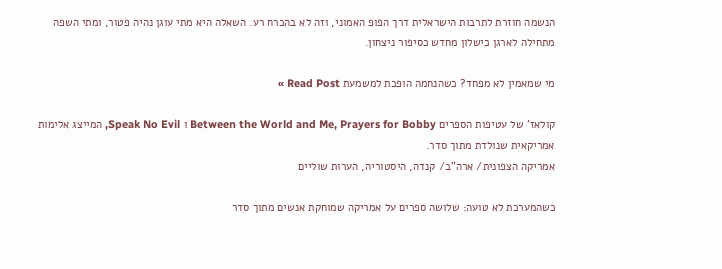הנשמה חוזרת לתרבות הישראלית דרך הפופ האמוני, וזה לא בהכרח רע. השאלה היא מתי עוגן נהיה פטור, ומתי השפה מתחילה לארגן כישלון מחדש כסיפור ניצחון.

מי שמאמין לא מפחד? כשהנחמה הופכת למשמעת Read Post »

קולאז’ של עטיפות הספרים Between the World and Me, Prayers for Bobby ו Speak No Evil, המייצג אלימות אמריקאית שנולדת מתוך סדר.
אמריקה הצפונית/ ארה"ב/ קנדה, היסטוריה, הערות שוליים

כשהמערכת לא טועה: שלושה ספרים על אמריקה שמוחקת אנשים מתוך סדר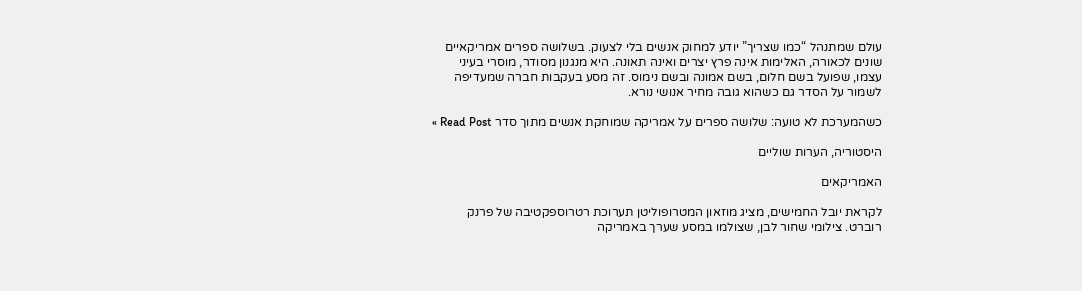עולם שמתנהל “כמו שצריך” יודע למחוק אנשים בלי לצעוק. בשלושה ספרים אמריקאיים שונים לכאורה, האלימות אינה פרץ יצרים ואינה תאונה. היא מנגנון מסודר, מוסרי בעיני עצמו, שפועל בשם חלום, בשם אמונה ובשם נימוס. זה מסע בעקבות חברה שמעדיפה לשמור על הסדר גם כשהוא גובה מחיר אנושי נורא.

כשהמערכת לא טועה: שלושה ספרים על אמריקה שמוחקת אנשים מתוך סדר Read Post »

היסטוריה, הערות שוליים

האמריקאים

לקראת יובל החמישים, מציג מוזאון המטרופוליטן תערוכת רטרוספקטיבה של פרנק רוברט. צילומי שחור לבן, שצולמו במסע שערך באמריקה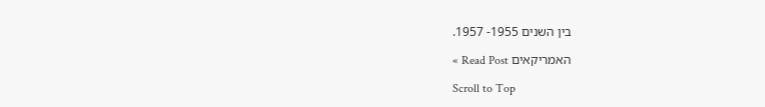בין השנים 1955- 1957.

האמריקאים Read Post »

Scroll to Top